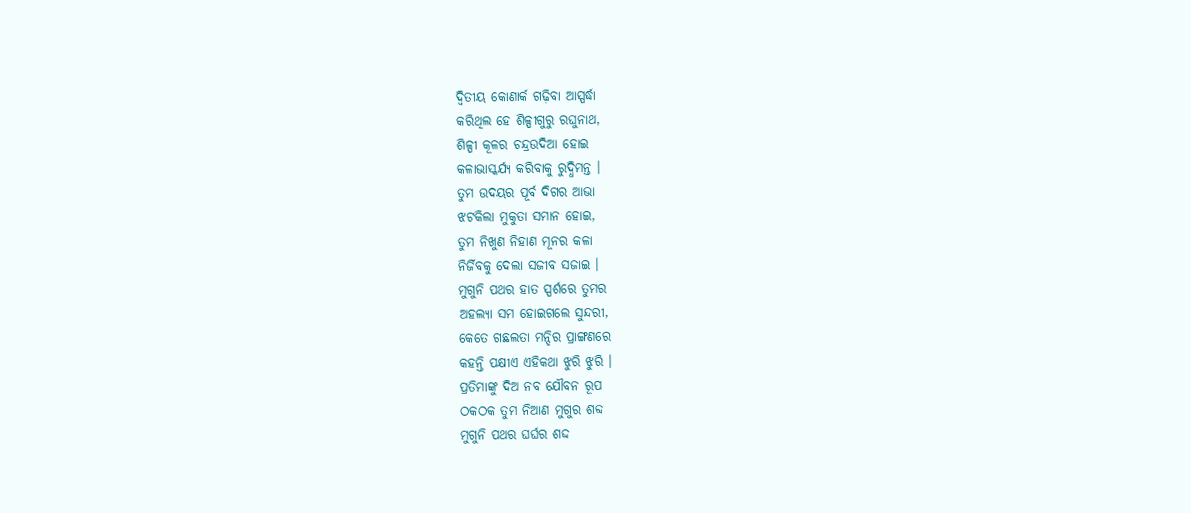ଦ୍ଵିତୀୟ କୋଣାର୍କ ଗଢ଼ିବା ଆସ୍ପର୍ଦ୍ଧା
କରିଥିଲ ହେ ଶିଳ୍ପୀଗୁରୁ ରଘୁନାଥ,
ଶିଳ୍ପୀ କୂଳର ଚନ୍ଦ୍ରଉଦିଆ ହୋଇ
କଳାଭାସ୍କର୍ଯ୍ୟ କରିବାକୁ ରୁଦ୍ଧିମନ୍ତ ।
ତୁମ ଉଦୟର ପୂର୍ବ ଦିଗର ଆଭା
ଝଟକିଲା ମୁକୁତା ସମାନ ହୋଇ,
ତୁମ ନିଖୁଣ ନିହାଣ ମୂନର କଳା
ନିର୍ଜିବକୁ ଦେଲା ସଜୀବ ସଜାଇ ।
ମୁଗୁନି ପଥର ହାତ ସ୍ପର୍ଶରେ ତୁମର
ଅହଲ୍ୟା ସମ ହୋଇଗଲେ ସୁନ୍ଦରୀ,
କେତେ ଗଛଲତା ମନ୍ଦିର ପ୍ରାଙ୍ଗଣରେ
କହନ୍ତି ପକ୍ଷୀଏ ଏହିକଥା ଝୁରି ଝୁରି ।
ପ୍ରତିମାଙ୍କୁ ଦିଅ ନବ ଯୌବନ ରୂପ
ଠକଠକ ତୁମ ନିଆଣ ମୁଗୁର ଶବ୍ଦ
ମୁଗୁନି ପଥର ଘର୍ଘର ଶଦ୍ଦ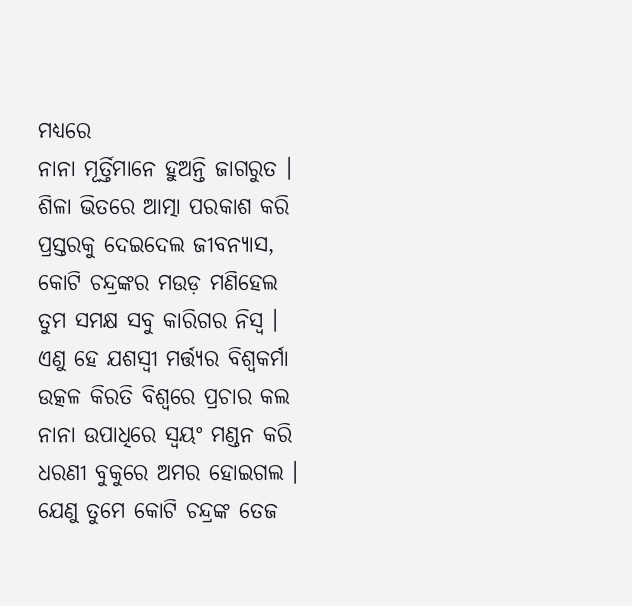ମଧ୍ୟରେ
ନାନା ମୂର୍ତ୍ତିମାନେ ହୁଅନ୍ତି ଜାଗରୁତ ।
ଶିଳା ଭିତରେ ଆତ୍ମା ପରକାଶ କରି
ପ୍ରସ୍ତରକୁ ଦେଇଦେଲ ଜୀବନ୍ୟାସ,
କୋଟି ଚନ୍ଦ୍ରଙ୍କର ମଉଡ଼ ମଣିହେଲ
ତୁମ ସମକ୍ଷ ସବୁ କାରିଗର ନିସ୍ୱ ।
ଏଣୁ ହେ ଯଶସ୍ଵୀ ମର୍ତ୍ତ୍ୟର ବିଶ୍ଵକର୍ମା
ଉତ୍କଳ କିରତି ବିଶ୍ଵରେ ପ୍ରଚାର କଲ
ନାନା ଉପାଧିରେ ସ୍ଵୟଂ ମଣ୍ଡନ କରି
ଧରଣୀ ବୁକୁରେ ଅମର ହୋଇଗଲ ।
ଯେଣୁ ତୁମେ କୋଟି ଚନ୍ଦ୍ରଙ୍କ ତେଜ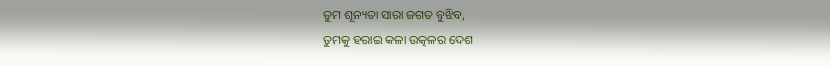ତୁମ ଶୂନ୍ୟତା ସାରା ଜଗତ ବୁଝିବ,
ତୁମକୁ ହରାଇ କଳା ଉତ୍କଳର ଦେଶ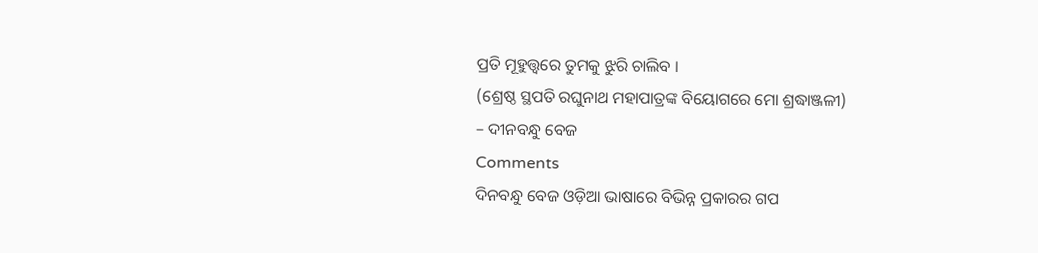ପ୍ରତି ମୂହୁତ୍ତ୍ଵରେ ତୁମକୁ ଝୁରି ଚାଲିବ ।
(ଶ୍ରେଷ୍ଠ ସ୍ଥପତି ରଘୁନାଥ ମହାପାତ୍ରଙ୍କ ବିୟୋଗରେ ମୋ ଶ୍ରଦ୍ଧାଞ୍ଜଳୀ)
– ଦୀନବନ୍ଧୁ ବେଜ
Comments
ଦିନବନ୍ଧୁ ବେଜ ଓଡ଼ିଆ ଭାଷାରେ ବିଭିନ୍ନ ପ୍ରକାରର ଗପ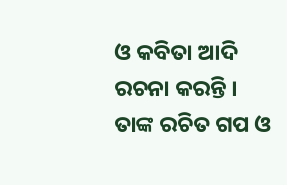ଓ କବିତା ଆଦି ରଚନା କରନ୍ତି । ତାଙ୍କ ରଚିତ ଗପ ଓ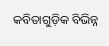କବିତାଗୁଡ଼ିକ ବିଭିନ୍ନ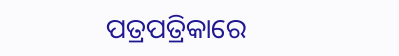ପତ୍ରପତ୍ରିକାରେ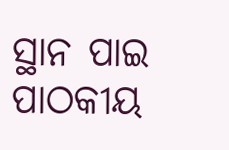ସ୍ଥାନ ପାଇ ପାଠକୀୟ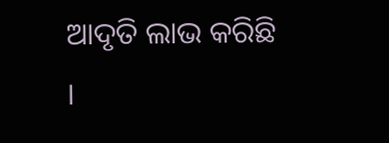ଆଦୃତି ଲାଭ କରିଛି ।